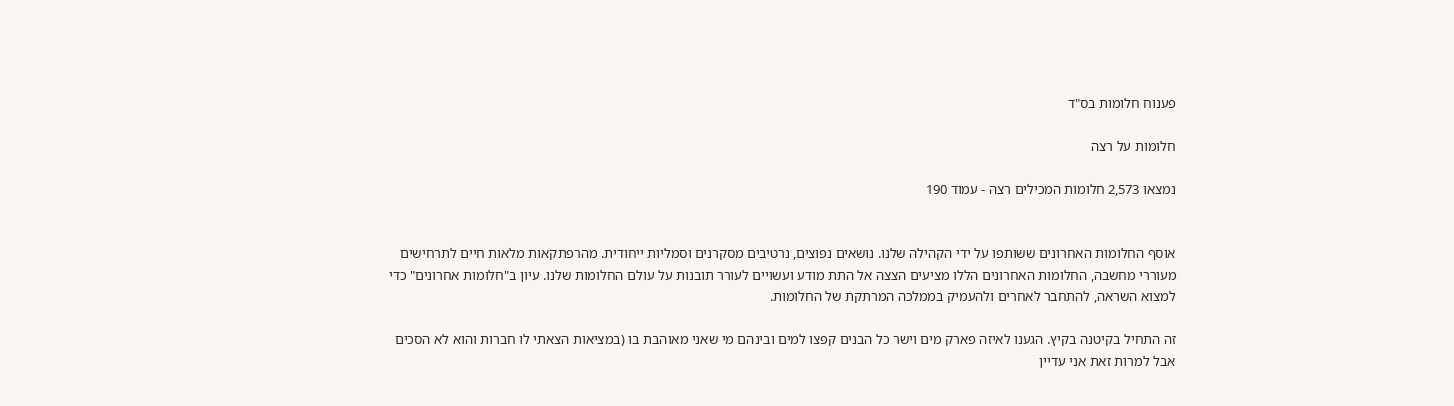פענוח חלומות בס"ד

חלומות על רצה

נמצאו 2,573 חלומות המכילים רצה - עמוד 190


אוסף החלומות האחרונים ששותפו על ידי הקהילה שלנו. נושאים נפוצים, נרטיבים מסקרנים וסמליות ייחודית. מהרפתקאות מלאות חיים לתרחישים מעוררי מחשבה, החלומות האחרונים הללו מציעים הצצה אל התת מודע ועשויים לעורר תובנות על עולם החלומות שלנו. עיון ב"חלומות אחרונים" כדי למצוא השראה, להתחבר לאחרים ולהעמיק בממלכה המרתקת של החלומות.

זה התחיל בקיטנה בקיץ. הגענו לאיזה פארק מים וישר כל הבנים קפצו למים ובינהם מי שאני מאוהבת בו (במציאות הצאתי לו חברות והוא לא הסכים אבל למרות זאת אני עדיין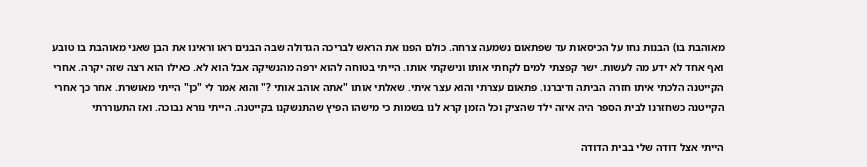מאוהבת בו) הבנות נחו על הכיסאות עד שפתאום נשמעה צרחה. כולם הפנו את הראש לבריכה הגדולה שבה הבנים ראו וראינו את הבן שאני מאוהבת בו טובע ואף אחד לא ידע מה לעשות. ישר קפצתי למים לקחתי אותו ונישקתי אותו. הייתי בטוחה להוא ירפה מהנשיקה אבל הוא לא. כאילו הוא רצה שזה יקרה. אחרי הקייטנה הלכתי איתו חזרה הביתה ודיברנו. פתאום עצרתי והוא עצר איתי. שאלתי אותו "אתה אוהב אותי ?" והוא אמר לי "כן" הייתי מאושרת. אחר כך אחרי הקייטנה כשחזרנו לבית הספר היה איזה ילד שהציק וכל הזמן קרא לנו בשמות כי מישהו הפיץ שהתנשקנו בקייטנה. הייתי נורא נבוכה. ואז התעוררתי

הייתי אצל דודה שלי בבית הדודה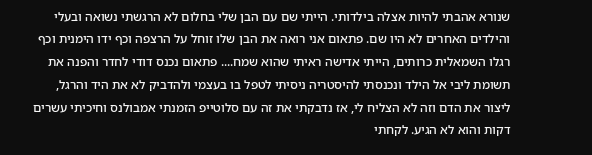שנורא אהבתי להיות אצלה בילדותי. הייתי שם עם הבן שלי בחלום לא הרגשתי נשואה ובעלי והילדים האחרים לא היו שם. פתאום אני רואה את הבן שלו זוחל על הרצפה וכף ידו הימנית וכף רגלו השמאלית כרותים, הייתי אדישה ראיתי שהוא שמח.... פתאום נכנס דודי לחדר והפנה את תשומת ליבי אל הילד ונכנסתי להיסטריה ניסיתי לטפל בו בעצמי ולהדביק לא את היד והרגל, ליצור את הדם וזה לא הצליח לי, אז נדבקתי את זה עם סלוטייפ הזמנתי אמבולנס וחיכיתי עשרים דקות והוא לא הגיע. לקחתי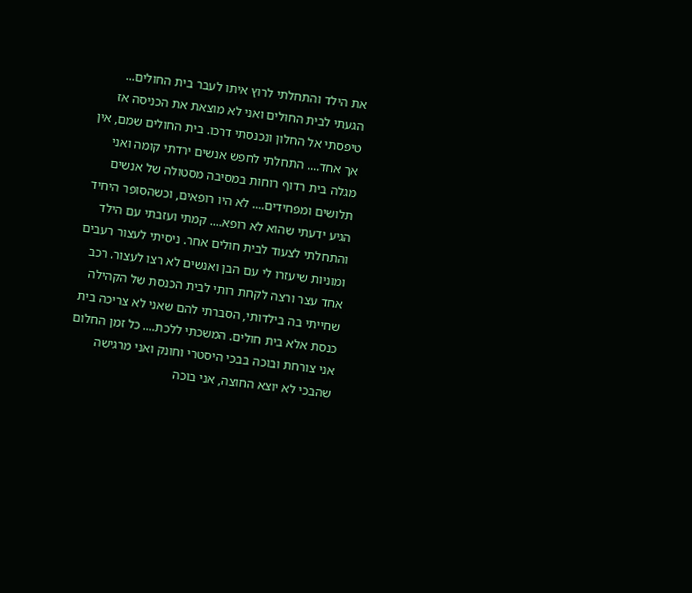את הילד והתחלתי לרוץ איתו לעבר בית החולים... הגעתי לבית החולים ואני לא מוצאת את הכניסה אז טיפסתי אל החלון ונכנסתי דרכו. בית החולים שמם, אין אך אחד.... התחלתי לחפש אנשים ירדתי קומה ואני מגלה בית רדוף רוחות במסיבה מסטולה של אנשים תלושים ומפחידים.... לא היו רופאים, וכשהסופר היחיד הגיע ידעתי שהוא לא רופא.... קמתי ועזבתי עם הילד והתחלתי לצעוד לבית חולים אחר. ניסיתי לעצור רעבים ומוניות שיעזרו לי עם הבן ואנשים לא רצו לעצור. רכב אחד עצר ורצה לקחת רותי לבית הכנסת של הקהילה שחייתי בה בילדותי, הסברתי להם שאני לא צריכה בית כנסת אלא בית חולים. המשכתי ללכת.... כל זמן החלום אני צורחת ובוכה בבכי היסטרי וחונק ואני מרגישה שהבכי לא יוצא החוצה, אני בוכה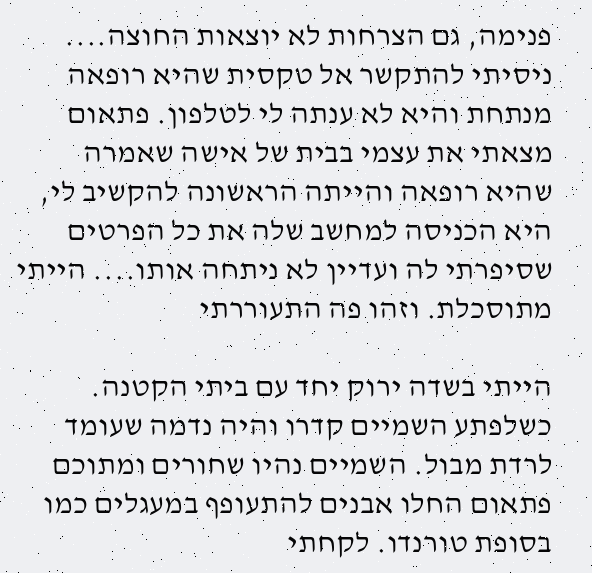פנימה, גם הצרחות לא יוצאות החוצה.... ניסיתי להתקשר אל טקסית שהיא רופאה מנתחת והיא לא ענתה לי לטלפון. פתאום מצאתי את עצמי בבית של אישה שאמרה שהיא רופאה והייתה הראשונה להקשיב לי, היא הכניסה למחשב שלה את כל הפרטים שסיפרתי לה ועדיין לא ניתחה אותו.... הייתי מתוסכלת. וזהו פה התעוררתי

הייתי בשדה ירוק יחד עם ביתי הקטנה. כשלפתע השמיים קדרו והיה נדמה שעומד לרדת מבול. השמיים נהיו שחורים ומתוכם פתאום החלו אבנים להתעופף במעגלים כמו בסופת טורנדו. לקחתי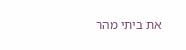את ביתי מהר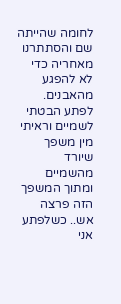לחומה שהייתה שם והסתתרנו מאחריה כדי לא להפגע מהאבנים. לפתע הבטתי לשמיים וראיתי מין משפך שיורד מהשמיים ומתוך המשפך הזה פרצה אש.. כשלפתע אני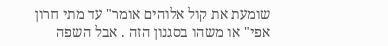שומעת את קול אלוהים אומר" עד מתי חרון אפי" או משהו בסגנון הזה . אבל השפה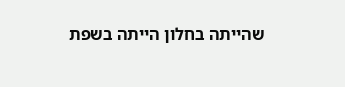שהייתה בחלון הייתה בשפת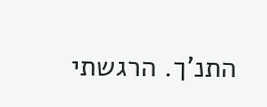התנ'ך. הרגשתי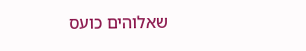שאלוהים כועס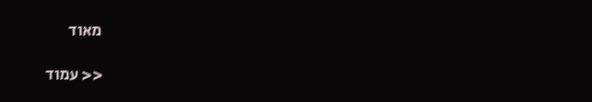מאוד

<< עמוד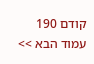קודם 190 עמוד הבא >>